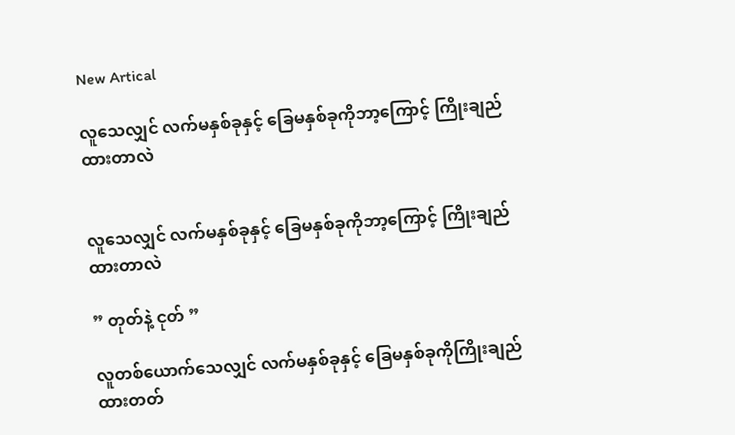New Artical

လူသေလျှင် လက်မနှစ်ခုနှင့် ခြေမနှစ်ခုကိုဘာ့ကြောင့် ကြိုးချည်ထားတာလဲ


လူသေလျှင် လက်မနှစ်ခုနှင့် ခြေမနှစ်ခုကိုဘာ့ကြောင့် ကြိုးချည်ထားတာလဲ

” တုတ်နဲ့ ငုတ် ”

လူတစ်ယောက်သေလျှင် လက်မနှစ်ခုနှင့် ခြေမနှစ်ခုကိုကြိုးချည်ထားတတ်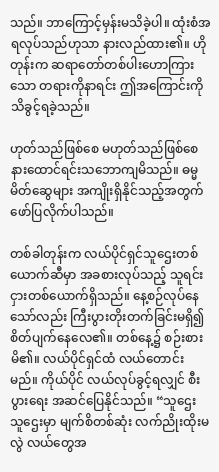သည်။ ဘာကြောင့်မှန်းမသိခဲ့ပါ။ ထုံးစံအရလုပ်သည်ဟုသာ နားလည်ထား၏။ ဟိုတုန်းက ဆရာတော်တစ်ပါးဟောကြားသော တရားကိုနာရင်း ဤအကြောင်းကို သိခွင့်ရခဲ့သည်။

ဟုတ်သည်ဖြစ်စေ မဟုတ်သည်ဖြစ်စေ နားထောင်ရင်းသဘောကျမိသည်။ ဓမ္မမိတ်ဆွေများ အကျိုးရှိနိုင်သည့်အတွက် ဖော်ပြလိုက်ပါသည်။

တစ်ခါတုန်းက လယ်ပိုင်ရှင်သူဌေးတစ်ယောက်ဆီမှာ အခစားလုပ်သည့် သူရင်းငှားတစ်ယောက်ရှိသည်။ နေ့စဉ်လုပ်နေသော်လည်း ကြီးပွားတိုးတက်ခြင်းမရှိ၍ စိတ်ပျက်နေလေ၏။ တစ်နေ့၌ စဉ်းစားမိ၏။ လယ်ပိုင်ရှင်ထံ လယ်တောင်းမည်။ ကိုယ်ပိုင် လယ်လုပ်ခွင့်ရလျှင် စီးပွားရေး အဆင်ပြေနိုင်သည်။ “သူဌေး သူဌေးမှာ မျက်စိတစ်ဆုံး လက်ညိုးထိုးမလွဲ လယ်တွေအ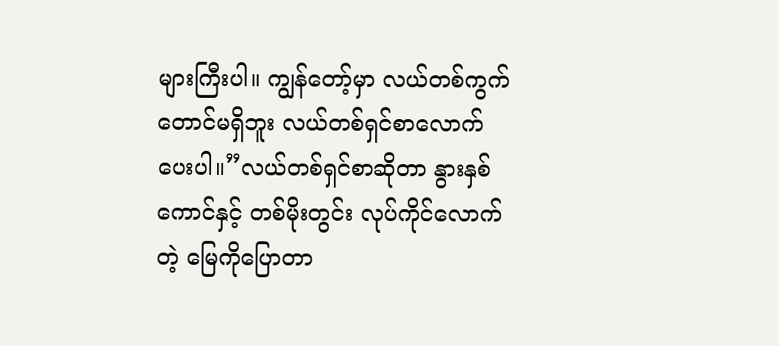များကြီးပါ။ ကျွန်တော့်မှာ လယ်တစ်ကွက်တောင်မရှိဘူး လယ်တစ်ရှင်စာလောက်ပေးပါ။”လယ်တစ်ရှင်စာဆိုတာ နွားနှစ်ကောင်နှင့် တစ်မိုးတွင်း လုပ်ကိုင်လောက်တဲ့ မြေကိုပြောတာ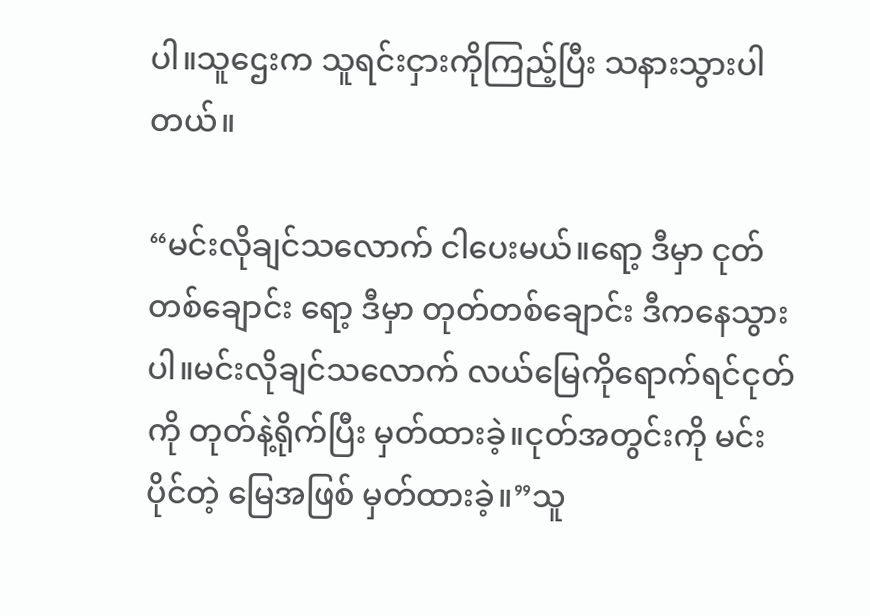ပါ။သူဌေးက သူရင်းငှားကိုကြည့်ပြီး သနားသွားပါတယ်။

“မင်းလိုချင်သလောက် ငါပေးမယ်။ရော့ ဒီမှာ ငုတ်တစ်ချောင်း ရော့ ဒီမှာ တုတ်တစ်ချောင်း ဒီကနေသွားပါ။မင်းလိုချင်သလောက် လယ်မြေကိုရောက်ရင်ငုတ်ကို တုတ်နဲ့ရိုက်ပြီး မှတ်ထားခဲ့။ငုတ်အတွင်းကို မင်းပိုင်တဲ့ မြေအဖြစ် မှတ်ထားခဲ့။”သူ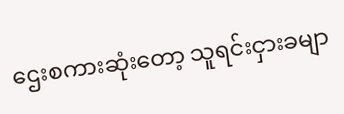ဌေးစကားဆုံးတော့ သူရင်းငှားခမျာ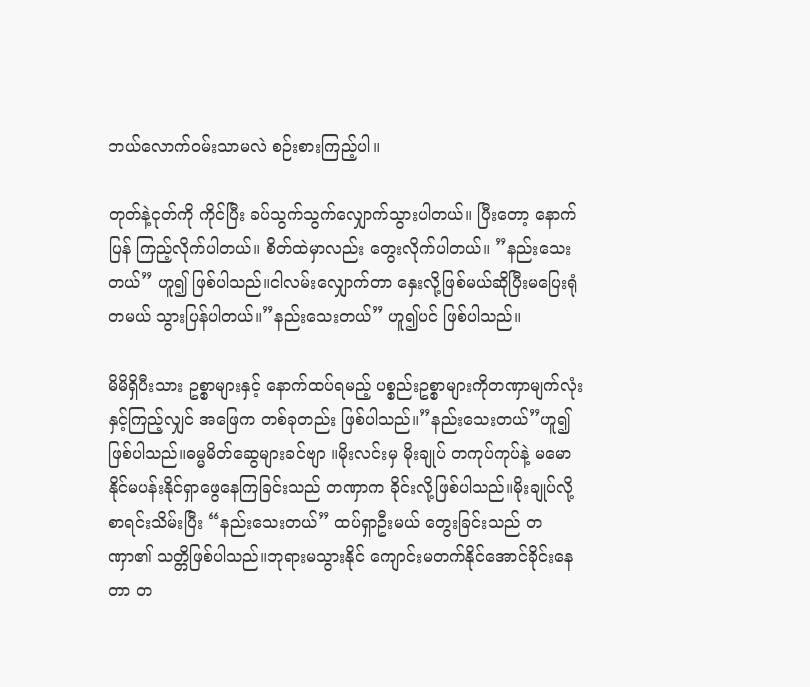ဘယ်လောက်ဝမ်းသာမလဲ စဉ်းစားကြည့်ပါ။

တုတ်နဲ့ငုတ်ကို ကိုင်ပြီး ခပ်သွက်သွက်လျှောက်သွားပါတယ်။ ပြီးတော့ နောက်ပြန် ကြည့်လိုက်ပါတယ်။ စိတ်ထဲမှာလည်း တွေးလိုက်ပါတယ်။ ”နည်းသေးတယ်” ဟူ၍ ဖြစ်ပါသည်။ငါလမ်းလျှောက်တာ နှေးလို့ဖြစ်မယ်ဆိုပြီးမပြေးရုံတမယ် သွားပြန်ပါတယ်။”နည်းသေးတယ်” ဟူ၍ပင် ဖြစ်ပါသည်။

မိမိရှိပီးသား ဥစ္စာများနှင့် နောက်ထပ်ရမည့် ပစ္စည်းဥစ္စာများကိုတဏှာမျက်လုံးနှင့်ကြည့်လျှင် အဖြေက တစ်ခုတည်း ဖြစ်ပါသည်။”နည်းသေးတယ်”ဟူ၍ ဖြစ်ပါသည်။ဓမ္မမိတ်ဆွေများခင်ဗျာ ။မိုးလင်းမှ မိုးချုပ် တကုပ်ကုပ်နဲ့ မမောနိုင်မပန်းနိုင်ရှာဖွေနေကြခြင်းသည် တဏှာက ခိုင်းလို့ဖြစ်ပါသည်။မိုးချုပ်လို့ စာရင်းသိမ်းပြီး “နည်းသေးတယ်” ထပ်ရှာဦးမယ် တွေးခြင်းသည် တဏှာ၏ သတ္တိဖြစ်ပါသည်။ဘုရားမသွားနိုင် ကျောင်းမတက်နိုင်အောင်ခိုင်းနေတာ တ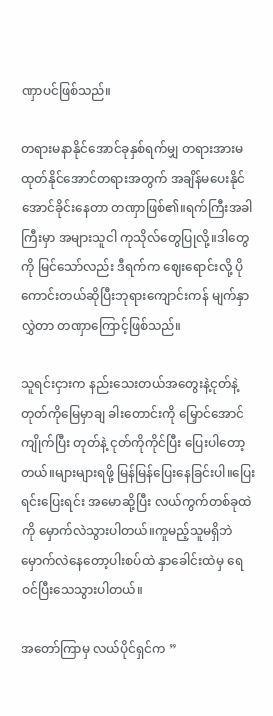ဏှာပင်ဖြစ်သည်။

တရားမနာနိုင်အောင်ခုနှစ်ရက်မျှ တရားအားမထုတ်နိုင်အောင်တရားအတွက် အချိန်မပေးနိုင်အောင်ခိုင်းနေတာ တဏှာဖြစ်၏။ရက်ကြီးအခါကြီးမှာ အများသူငါ ကုသိုလ်တွေပြုလို့။ဒါတွေကို မြင်သော်လည်း ဒီရက်က ဈေးရောင်းလို့ ပိုကောင်းတယ်ဆိုပြီးဘုရားကျောင်းကန် မျက်နှာလွှဲတာ တဏှာကြောင့်ဖြစ်သည်။

သူရင်းငှားက နည်းသေးတယ်အတွေးနဲ့ငုတ်နဲ့ တုတ်ကိုမြေမှာချ ခါးတောင်းကို မြှောင်အောင်ကျိုက်ပြီး တုတ်နဲ့ ငုတ်ကိုကိုင်ပြီး ပြေးပါတော့တယ်။များများရဖို့ မြန်မြန်ပြေးနေခြင်းပါ။ပြေးရင်းပြေးရင်း အမောဆို့ပြီး လယ်ကွက်တစ်ခုထဲကို မှောက်လဲသွားပါတယ်။ကူမည့်သူမရှိဘဲ မှောက်လဲနေတော့ပါးစပ်ထဲ နှာခေါင်းထဲမှ ရေဝင်ပြီးသေသွားပါတယ်။

အတော်ကြာမှ လယ်ပိုင်ရှင်က ”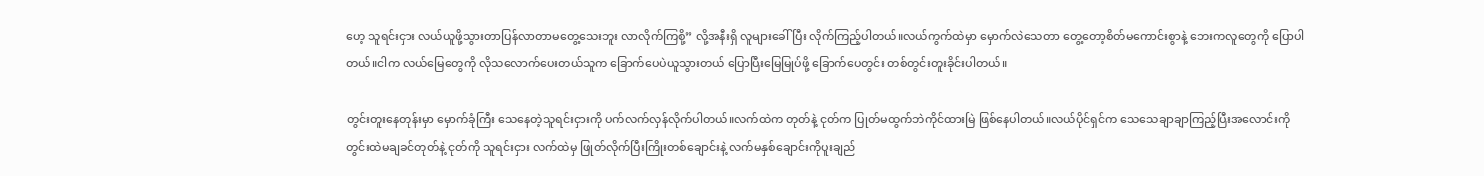ဟေ့ သူရင်းငှား လယ်ယူဖို့သွားတာပြန်လာတာမတွေ့သေးဘူး လာလိုက်ကြစို့” လို့အနီးရှိ လူများခေါ်ပြီး လိုက်ကြည့်ပါတယ်။လယ်ကွက်ထဲမှာ မှောက်လဲသေတာ တွေ့တော့စိတ်မကောင်းစွာနဲ့ ဘေးကလူတွေကို ပြောပါတယ်။ငါက လယ်မြေတွေကို လိုသလောက်ပေးတယ်သူက ခြောက်ပေပဲယူသွားတယ် ပြောပြီးမြေမြုပ်ဖို့ ခြောက်ပေတွင်း တစ်တွင်းတူးခိုင်းပါတယ်။

တွင်းတူးနေတုန်းမှာ မှောက်ခုံကြီး သေနေတဲ့သူရင်းငှားကို ပက်လက်လှန်လိုက်ပါတယ်။လက်ထဲက တုတ်နဲ့ ငုတ်က ပြုတ်မထွက်ဘဲကိုင်ထားမြဲ ဖြစ်နေပါတယ်။လယ်ပိုင်ရှင်က သေသေချာချာကြည့်ပြီးအလောင်းကို တွင်းထဲမချခင်တုတ်နဲ့ ငုတ်ကို သူရင်းငှား လက်ထဲမှ ဖြုတ်လိုက်ပြီးကြိုးတစ်ချောင်းနဲ့ လက်မနှစ်ချောင်းကိုပူးချည်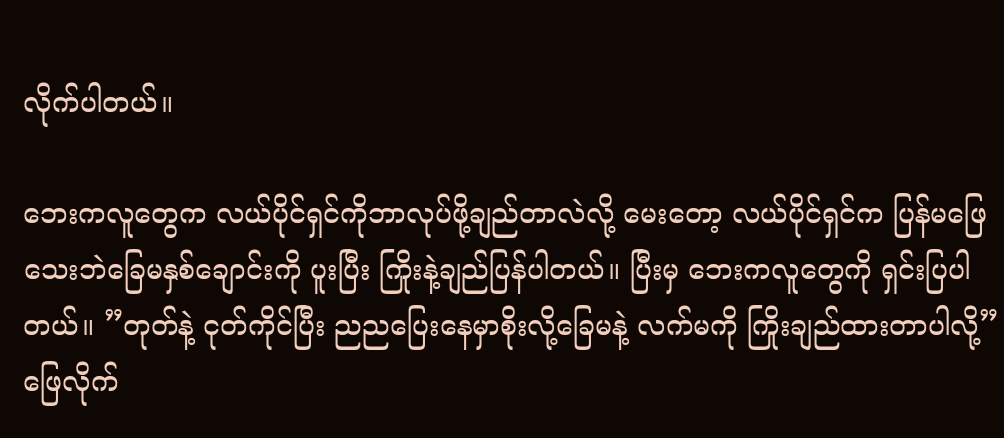လိုက်ပါတယ်။

ဘေးကလူတွေက လယ်ပိုင်ရှင်ကိုဘာလုပ်ဖို့ချည်တာလဲလို့ မေးတော့ လယ်ပိုင်ရှင်က ပြန်မဖြေသေးဘဲခြေမနှစ်ချောင်းကို ပူးပြီး ကြိုးနဲ့ချည်ပြန်ပါတယ်။ ပြီးမှ ဘေးကလူတွေကို ရှင်းပြပါတယ်။ ”တုတ်နဲ့ ငုတ်ကိုင်ပြီး ညညပြေးနေမှာစိုးလို့ခြေမနဲ့ လက်မကို ကြိုးချည်ထားတာပါလို့” ဖြေလိုက်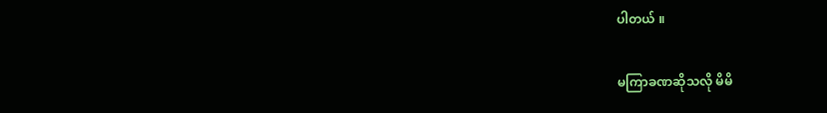ပါတယ် ။

မကြာခဏဆိုသလို မိမိ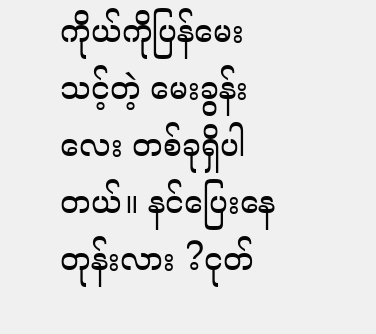ကိုယ်ကိုပြန်မေးသင့်တဲ့ မေးခွန်းလေး တစ်ခုရှိပါတယ်။ နင်ပြေးနေတုန်းလား ?ငုတ်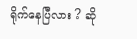ရိုက်နေပြီလား ? ဆို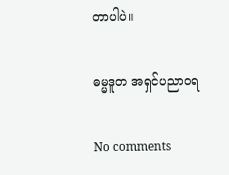တာပါပဲ။

ဓမ္မဒူတ အရှင်ပညာဝရ

No comments